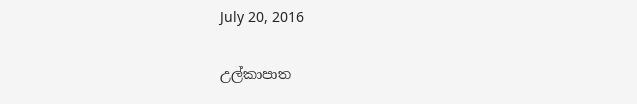July 20, 2016

උල්කාපාත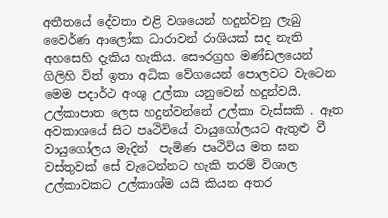අතීතයේ දේවතා එළි වශයෙන් හදුන්වනු ලැබු වෛර්ණ ආලෝක ධාරාවන් රාශියක් සද නැති අහසෙහි දැකිය හැකිය. සෞරග්‍රහ මණ්ඩලයෙන් ගිලිහි විත් ඉතා අධික වේගයෙන් පොලවට වැටෙන මෙම පදාර්ථ අංශු උල්කා යනුවෙන් හදුන්වයි. උල්කාපාත ලෙස හදුන්වන්නේ උල්කා වැස්සකි . ඈත අවකාශයේ සිට පෘථිවියේ වායුගෝලයට ඇතුළු වී වායුගෝලය මැදින්  පැමිණ පෘථිවිය මත ඝන වස්තුවක් සේ වැටෙන්නට හැකි තරම් විශාල උල්කාවකට උල්කාශ්ම යයි කියන අතර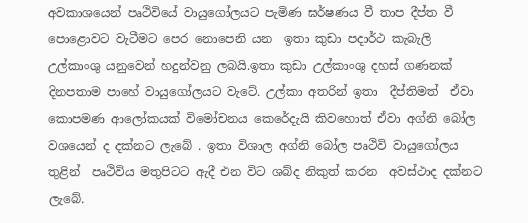අවකාශයෙන් පෘථිවියේ වායුගෝලයට පැමිණ ඝර්ෂණය වී තාප දීප්ත වී පොළොවට වැටීමට පෙර නොපෙනි යන  ඉතා කුඩා පදාර්ථ කැබැලි උල්කාංශු යනුවෙන් හදුන්වනු ලබයි.ඉතා කුඩා උල්කාංශු දහස් ගණනක් දිනපතාම පාහේ වායුගෝලයට වැටේ. උල්කා අතරින් ඉතා  දීප්තිමත්  ඒවා කොපමණ ආලෝකයක් විමෝචනය කෙරේදැයි කිවහොත් ඒවා අග්නි බෝල වශයෙන් ද දක්නට ලැබේ . ඉතා විශාල අග්නි බෝල පෘථිවි වායුගෝලය තුළින්  පෘථිවිය මතුපිටට ඇදී එන විට ශබ්ද නිකුත් කරන  අවස්ථාද දක්නට ලැබේ.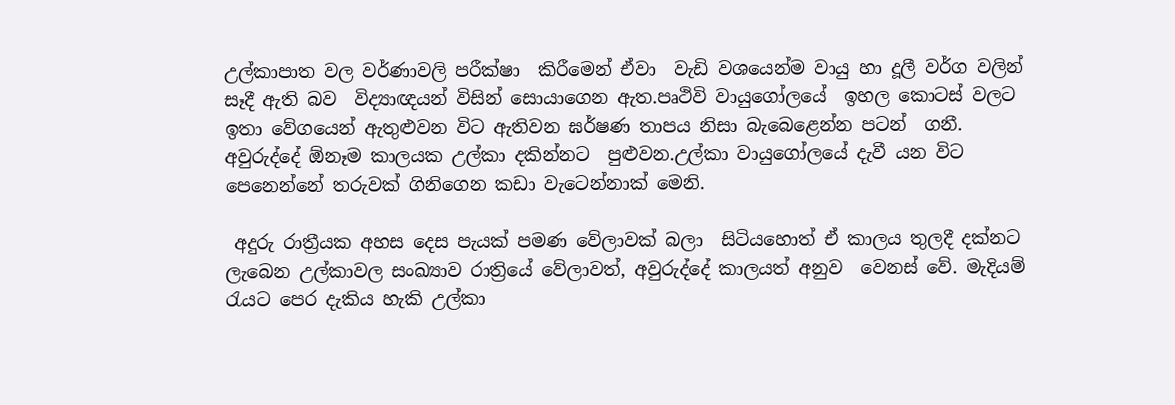උල්කාපාත වල වර්ණාවලි පරීක්ෂා  කිරීමෙන් ඒවා  වැඩි වශයෙන්ම වායු හා දූලී වර්ග වලින්  සෑදී ඇති බව  විද්‍යාඥයන් විසින් සොයාගෙන ඇත.පෘථිවි වායුගෝලයේ  ඉහල කොටස් වලට ඉතා වේගයෙන් ඇතුළුවන විට ඇතිවන ඝර්ෂණ තාපය නිසා බැබෙළෙන්න පටන්  ගනී. අවුරුද්දේ ඕනෑම කාලයක උල්කා දකින්නට  පුළුවන.උල්කා වායුගෝලයේ දැවී යන විට පෙනෙන්නේ තරුවක් ගිනිගෙන කඩා වැටෙන්නාක් මෙනි.

 අදුරු රාත්‍රීයක අහස දෙස පැයක් පමණ වේලාවක් බලා  සිටියහොත් ඒ කාලය තුලදී දක්නට ලැබෙන උල්කාවල සංඛ්‍යාව රාත්‍රියේ වේලාවත්, අවුරුද්දේ කාලයත් අනුව  වෙනස් වේ. මැදියම් රැයට පෙර දැකිය හැකි උල්කා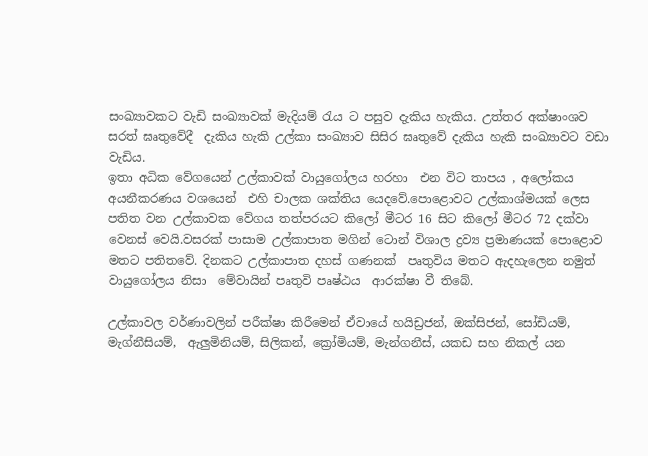සංඛ්‍යාවකට වැඩි සංඛ්‍යාවක් මැදියම් රැය ට පසුව දැකිය හැකිය. උත්තර අක්ෂාංශව සරත් ඝෘතුවේදී  දැකිය හැකි උල්කා සංඛ්‍යාව සිසිර ඝෘතුවේ දැකිය හැකි සංඛ්‍යාවට වඩා වැඩිය.
ඉතා අධික වේගයෙන් උල්කාවක් වායුගෝලය හරහා  එන විට තාපය , අලෝකය අයනීකරණය වශයෙන්  එහි චාලක ශක්තිය යෙදවේ.පොළොවට උල්කාශ්මයක් ලෙස පතිත වන උල්කාවක වේගය තත්පරයට කිලෝ මීටර 16 සිට කිලෝ මීටර 72 දක්වා වෙනස් වෙයි.වසරක් පාසාම උල්කාපාත මගින් ටොන් විශාල ද්‍රව්‍ය ප්‍රමාණයක් පොළොව මතට පතිතවේ. දිනකට උල්කාපාත දහස් ගණනක්  පෘතුවිය මතට ඇදහැලෙන නමුත් වායුගෝලය නිසා  මේවායින් පෘතුවි පෘෂ්ඨය  ආරක්ෂා වී තිබේ.

උල්කාවල වර්ණාවලින් පරීක්ෂා කිරීමෙන් ඒවායේ හයිඩ්‍රජන්, ඔක්සිජන්, සෝඩියම්, මැග්නීසියම්,  ඇලුමිනියම්, සිලිකන්, ක්‍රෝමියම්, මැන්ගනීස්, යකඩ සහ නිකල් යන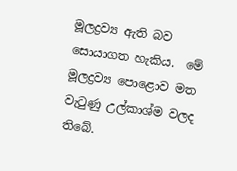මූලද්‍රව්‍ය ඇති බව සොයාගත හැකිය.  මේ මූලද්‍රව්‍ය පොළොව මත වැටුණු උල්කාශ්ම වලද තිබේ.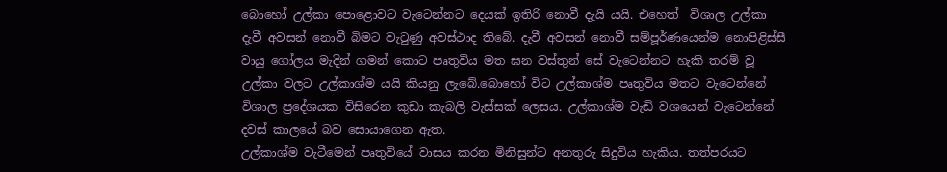බොහෝ උල්කා පොළොවට වැටෙන්නට දෙයක් ඉතිරි නොවී දැයි යයි. එහෙත්  විශාල උල්කා දැවී අවසන් නොවී බිමට වැටුණු අවස්ථාද තිබේ. දැවී අවසන් නොවී සම්පූර්ණයෙන්ම නොපිළිස්සී වායු ගෝලය මැදින් ගමන් කොට පෘතුවිය මත ඝන වස්තුන් සේ වැටෙන්නට හැකි තරම් වූ උල්කා වලට උල්කාශ්ම යයි කියනු ලැබේ.බොහෝ විට උල්කාශ්ම පෘතුවිය මතට වැටෙන්නේ  විශාල ප්‍රදේශයක විසිරෙන කුඩා කැබලි වැස්සක් ලෙසය. උල්කාශ්ම වැඩි වශයෙන් වැටෙන්නේ දවස් කාලයේ බව සොයාගෙන ඇත.
උල්කාශ්ම වැටීමෙන් පෘතුවියේ වාසය කරන මිනිසුන්ට අනතුරු සිදුවිය හැකිය. තත්පරයට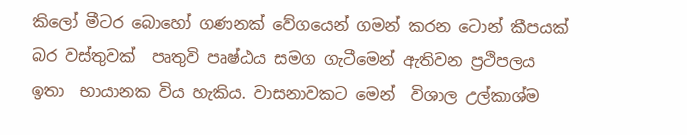කිලෝ මීටර බොහෝ ගණනක් වේගයෙන් ගමන් කරන ටොන් කීපයක් බර වස්තුවක්  පෘතුවි පෘෂ්ඨය සමග ගැටීමෙන් ඇතිවන ප්‍රථිපලය ඉතා  භායානක විය හැකිය. වාසනාවකට මෙන්  විශාල උල්කාශ්ම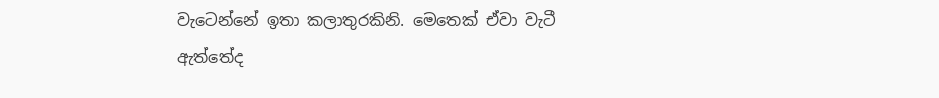වැටෙන්නේ ඉතා කලාතුරකිනි. මෙතෙක් ඒවා වැටී ඇත්තේද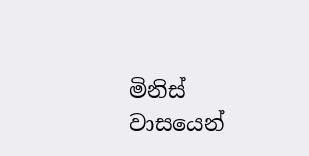මිනිස් වාසයෙන්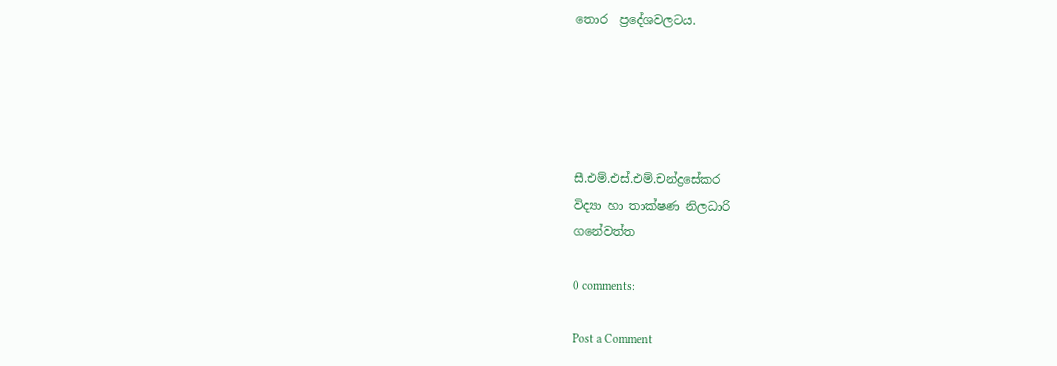තොර  ප්‍රදේශවලටය.





සී.එම්.එස්.එම්.චන්ද්‍රසේකර
විද්‍යා හා තාක්ෂණ නිලධාරි
ගනේවත්ත

0 comments:

Post a Comment